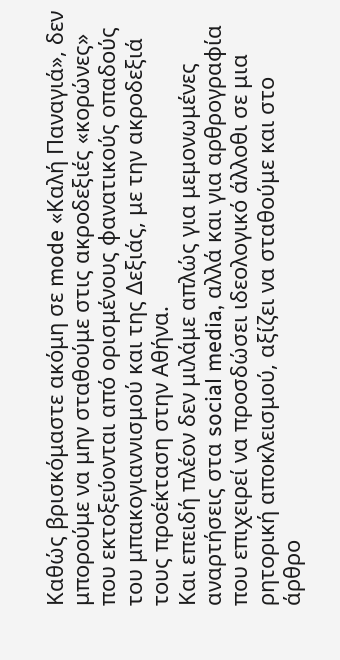Καθώς βρισκόμαστε ακόμη σε mode «Καλή Παναγιά», δεν μπορούμε να μην σταθούμε στις ακροδεξιές «κορώνες» που εκτοξεύονται από ορισμένους φανατικούς οπαδούς του μπακογιαννισμού και της Δεξιάς, με την ακροδεξιά τους προέκταση στην Αθήνα.
Και επειδή πλέον δεν μιλάμε απλώς για μεμονωμένες αναρτήσεις στα social media, αλλά και για αρθρογραφία που επιχειρεί να προσδώσει ιδεολογικό άλλοθι σε μια ρητορική αποκλεισμού, αξίζει να σταθούμε και στο άρθρο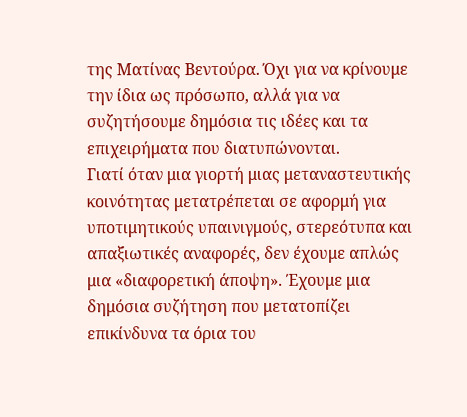της Ματίνας Βεντούρα. Όχι για να κρίνουμε την ίδια ως πρόσωπο, αλλά για να συζητήσουμε δημόσια τις ιδέες και τα επιχειρήματα που διατυπώνονται.
Γιατί όταν μια γιορτή μιας μεταναστευτικής κοινότητας μετατρέπεται σε αφορμή για υποτιμητικούς υπαινιγμούς, στερεότυπα και απαξιωτικές αναφορές, δεν έχουμε απλώς μια «διαφορετική άποψη». Έχουμε μια δημόσια συζήτηση που μετατοπίζει επικίνδυνα τα όρια του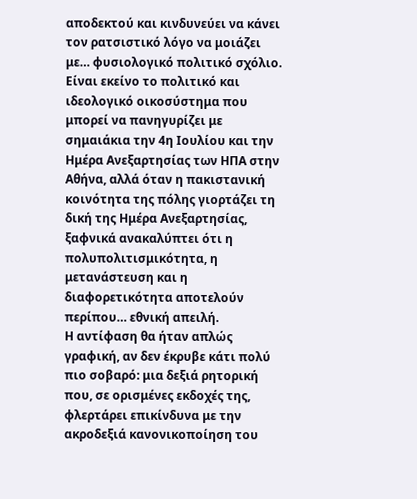αποδεκτού και κινδυνεύει να κάνει τον ρατσιστικό λόγο να μοιάζει με… φυσιολογικό πολιτικό σχόλιο.
Είναι εκείνο το πολιτικό και ιδεολογικό οικοσύστημα που μπορεί να πανηγυρίζει με σημαιάκια την 4η Ιουλίου και την Ημέρα Ανεξαρτησίας των ΗΠΑ στην Αθήνα, αλλά όταν η πακιστανική κοινότητα της πόλης γιορτάζει τη δική της Ημέρα Ανεξαρτησίας, ξαφνικά ανακαλύπτει ότι η πολυπολιτισμικότητα, η μετανάστευση και η διαφορετικότητα αποτελούν περίπου… εθνική απειλή.
Η αντίφαση θα ήταν απλώς γραφική, αν δεν έκρυβε κάτι πολύ πιο σοβαρό: μια δεξιά ρητορική που, σε ορισμένες εκδοχές της, φλερτάρει επικίνδυνα με την ακροδεξιά κανονικοποίηση του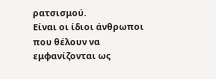ρατσισμού.
Είναι οι ίδιοι άνθρωποι που θέλουν να εμφανίζονται ως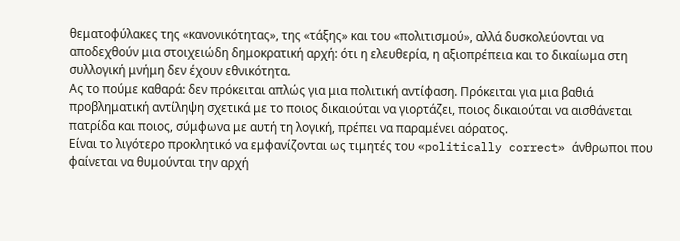θεματοφύλακες της «κανονικότητας», της «τάξης» και του «πολιτισμού», αλλά δυσκολεύονται να αποδεχθούν μια στοιχειώδη δημοκρατική αρχή: ότι η ελευθερία, η αξιοπρέπεια και το δικαίωμα στη συλλογική μνήμη δεν έχουν εθνικότητα.
Ας το πούμε καθαρά: δεν πρόκειται απλώς για μια πολιτική αντίφαση. Πρόκειται για μια βαθιά προβληματική αντίληψη σχετικά με το ποιος δικαιούται να γιορτάζει, ποιος δικαιούται να αισθάνεται πατρίδα και ποιος, σύμφωνα με αυτή τη λογική, πρέπει να παραμένει αόρατος.
Είναι το λιγότερο προκλητικό να εμφανίζονται ως τιμητές του «politically correct» άνθρωποι που φαίνεται να θυμούνται την αρχή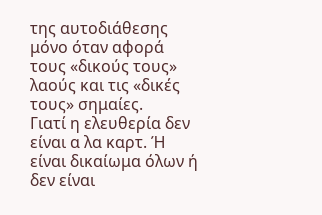της αυτοδιάθεσης μόνο όταν αφορά τους «δικούς τους» λαούς και τις «δικές τους» σημαίες.
Γιατί η ελευθερία δεν είναι α λα καρτ. Ή είναι δικαίωμα όλων ή δεν είναι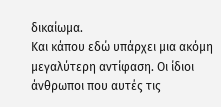δικαίωμα.
Και κάπου εδώ υπάρχει μια ακόμη μεγαλύτερη αντίφαση. Οι ίδιοι άνθρωποι που αυτές τις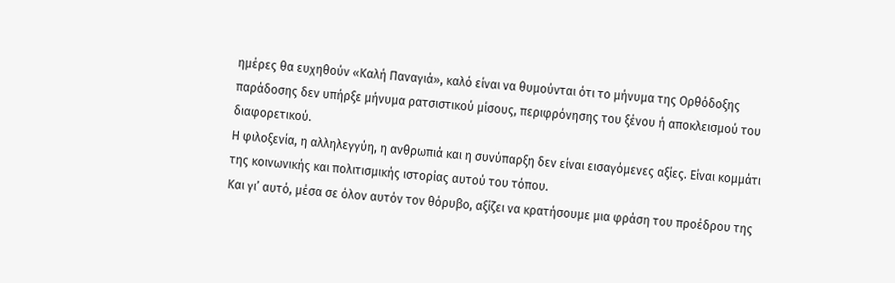ημέρες θα ευχηθούν «Καλή Παναγιά», καλό είναι να θυμούνται ότι το μήνυμα της Ορθόδοξης παράδοσης δεν υπήρξε μήνυμα ρατσιστικού μίσους, περιφρόνησης του ξένου ή αποκλεισμού του διαφορετικού.
Η φιλοξενία, η αλληλεγγύη, η ανθρωπιά και η συνύπαρξη δεν είναι εισαγόμενες αξίες. Είναι κομμάτι της κοινωνικής και πολιτισμικής ιστορίας αυτού του τόπου.
Και γι’ αυτό, μέσα σε όλον αυτόν τον θόρυβο, αξίζει να κρατήσουμε μια φράση του προέδρου της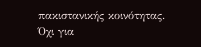πακιστανικής κοινότητας. Όχι για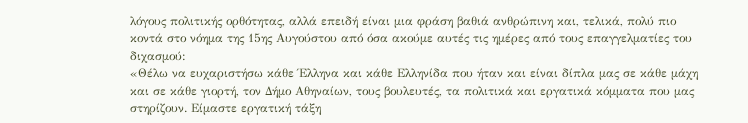λόγους πολιτικής ορθότητας, αλλά επειδή είναι μια φράση βαθιά ανθρώπινη και, τελικά, πολύ πιο κοντά στο νόημα της 15ης Αυγούστου από όσα ακούμε αυτές τις ημέρες από τους επαγγελματίες του διχασμού:
«Θέλω να ευχαριστήσω κάθε Έλληνα και κάθε Ελληνίδα που ήταν και είναι δίπλα μας σε κάθε μάχη και σε κάθε γιορτή, τον Δήμο Αθηναίων, τους βουλευτές, τα πολιτικά και εργατικά κόμματα που μας στηρίζουν. Είμαστε εργατική τάξη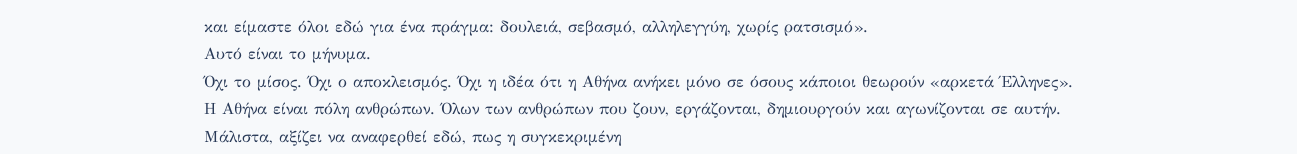και είμαστε όλοι εδώ για ένα πράγμα: δουλειά, σεβασμό, αλληλεγγύη, χωρίς ρατσισμό».
Αυτό είναι το μήνυμα.
Όχι το μίσος. Όχι ο αποκλεισμός. Όχι η ιδέα ότι η Αθήνα ανήκει μόνο σε όσους κάποιοι θεωρούν «αρκετά Έλληνες».
Η Αθήνα είναι πόλη ανθρώπων. Όλων των ανθρώπων που ζουν, εργάζονται, δημιουργούν και αγωνίζονται σε αυτήν.
Μάλιστα, αξίζει να αναφερθεί εδώ, πως η συγκεκριμένη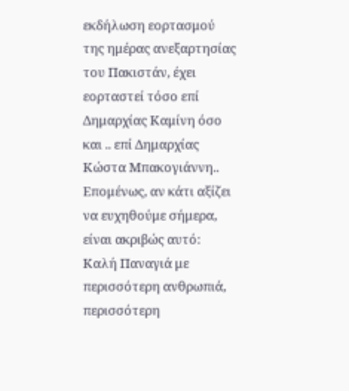εκδήλωση εορτασμού της ημέρας ανεξαρτησίας του Πακιστάν, έχει εορταστεί τόσο επί Δημαρχίας Καμίνη όσο και .. επί Δημαρχίας Κώστα Μπακογιάννη..
Επομένως, αν κάτι αξίζει να ευχηθούμε σήμερα, είναι ακριβώς αυτό:
Καλή Παναγιά με περισσότερη ανθρωπιά, περισσότερη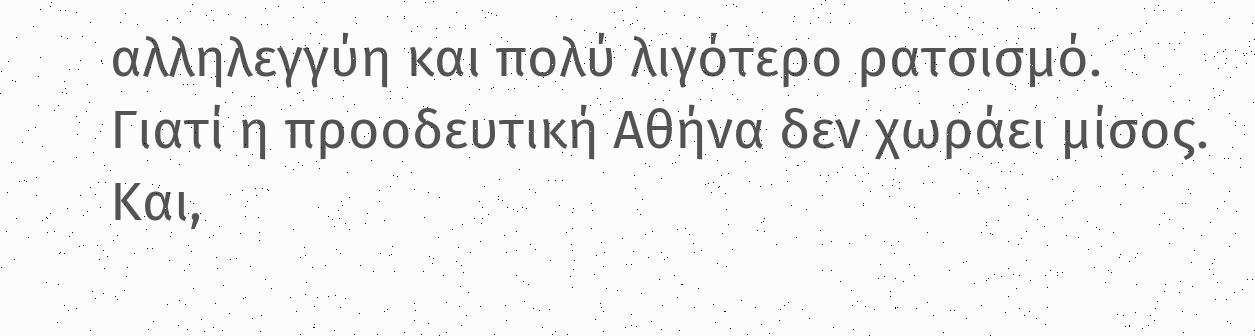αλληλεγγύη και πολύ λιγότερο ρατσισμό.
Γιατί η προοδευτική Αθήνα δεν χωράει μίσος.
Και,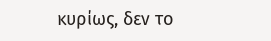κυρίως, δεν το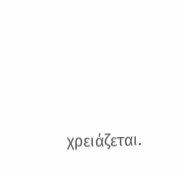χρειάζεται.